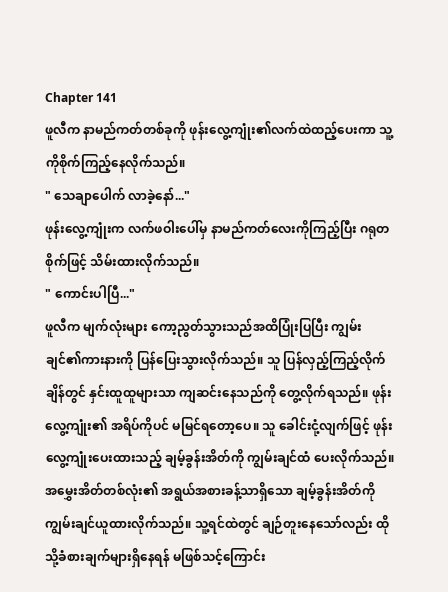Chapter 141
ဖူလီက နာမည်ကတ်တစ်ခုကို ဖုန်းလွေ့ကျုံး၏လက်ထဲထည့်ပေးကာ သူ့ကိုစိုက်ကြည့်နေလိုက်သည်။
" သေချာပေါက် လာခဲ့နော်..."
ဖုန်းလွေ့ကျုံးက လက်ဖဝါးပေါ်မှ နာမည်ကတ်လေးကိုကြည့်ပြီး ဂရုတစိုက်ဖြင့် သိမ်းထားလိုက်သည်။
" ကောင်းပါပြီ..."
ဖူလီက မျက်လုံးများ ကော့ညွတ်သွားသည်အထိပြုံးပြပြီး ကျွမ်းချင်၏ကားနားကို ပြန်ပြေးသွားလိုက်သည်။ သူ ပြန်လှည့်ကြည့်လိုက်ချိန်တွင် နှင်းထူထူများသာ ကျဆင်းနေသည်ကို တွေ့လိုက်ရသည်။ ဖုန်းလွေ့ကျုံး၏ အရိပ်ကိုပင် မမြင်ရတော့ပေ။ သူ ခေါင်းငုံ့လျက်ဖြင့် ဖုန်းလွေ့ကျုံးပေးထားသည့် ချမ့်ခွန်းအိတ်ကို ကျွမ်းချင်ထံ ပေးလိုက်သည်။
အမွှေးအိတ်တစ်လုံး၏ အရွယ်အစားခန့်သာရှိသော ချမ့်ခွန်းအိတ်ကို ကျွမ်းချင်ယူထားလိုက်သည်။ သူ့ရင်ထဲတွင် ချဉ်တူးနေသော်လည်း ထိုသို့ခံစားချက်များရှိနေရန် မဖြစ်သင့်ကြောင်း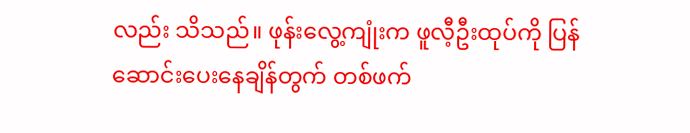လည်း သိသည်။ ဖုန်းလွေ့ကျုံးက ဖူလီ့ဦးထုပ်ကို ပြန်ဆောင်းပေးနေချိန်တွက် တစ်ဖက်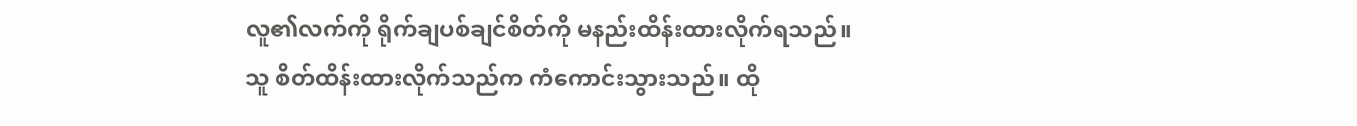လူ၏လက်ကို ရိုက်ချပစ်ချင်စိတ်ကို မနည်းထိန်းထားလိုက်ရသည်။
သူ စိတ်ထိန်းထားလိုက်သည်က ကံကောင်းသွားသည်။ ထို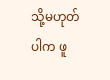သို့မဟုတ်ပါက ဖူ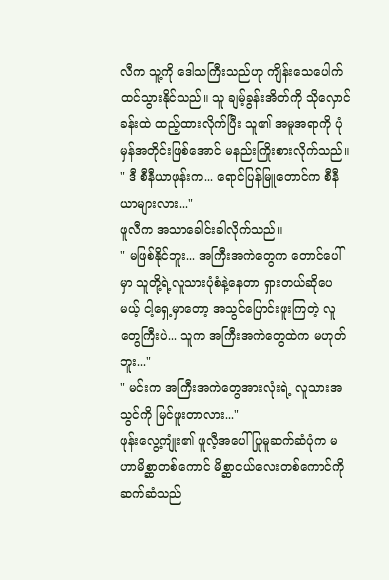လီက သူ့ကို ဒေါသကြီးသည်ဟု ကျိန်းသေပေါက်ထင်သွားနိုင်သည်။ သူ ချမ့်ခွန်းအိတ်ကို သိုလှောင်ခန်းထဲ ထည့်ထားလိုက်ပြီး သူ၏ အမူအရာကို ပုံမှန်အတိုင်းဖြစ်အောင် မနည်းကြိုးစားလိုက်သည်။
" ဒီ စီနီယာဖုန်းက... ရောင်ပြန်မြူတောင်က စီနီယာများလား..."
ဖူလီက အသာခေါင်းခါလိုက်သည်။
" မဖြစ်နိုင်ဘူး... အကြီးအကဲတွေက တောင်ပေါ်မှာ သူတို့ရဲ့လူသားပုံစံနဲ့နေတာ ရှားတယ်ဆိုပေမယ့် ငါ့ရှေ့မှာတော့ အသွင်ပြောင်းဖူးကြတဲ့ လူတွေကြီးပဲ... သူက အကြီးအကဲတွေထဲက မဟုတ်ဘူး..."
" မင်းက အကြီးအကဲတွေအားလုံးရဲ့ လူသားအသွင်ကို မြင်ဖူးတာလား..."
ဖုန်းလွေ့ကျုံး၏ ဖူလီ့အပေါ် ပြုမူဆက်ဆံပုံက မဟာမိစ္ဆာတစ်ကောင် မိစ္ဆာငယ်လေးတစ်ကောင်ကို ဆက်ဆံသည်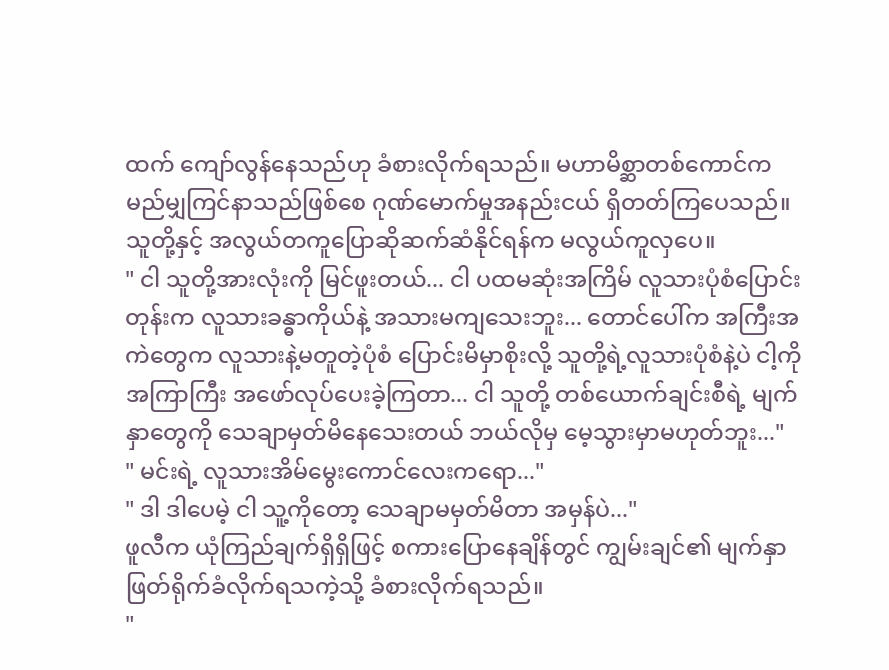ထက် ကျော်လွန်နေသည်ဟု ခံစားလိုက်ရသည်။ မဟာမိစ္ဆာတစ်ကောင်က မည်မျှကြင်နာသည်ဖြစ်စေ ဂုဏ်မောက်မှုအနည်းငယ် ရှိတတ်ကြပေသည်။ သူတို့နှင့် အလွယ်တကူပြောဆိုဆက်ဆံနိုင်ရန်က မလွယ်ကူလှပေ။
" ငါ သူတို့အားလုံးကို မြင်ဖူးတယ်... ငါ ပထမဆုံးအကြိမ် လူသားပုံစံပြောင်းတုန်းက လူသားခန္ဓာကိုယ်နဲ့ အသားမကျသေးဘူး... တောင်ပေါ်က အကြီးအကဲတွေက လူသားနဲ့မတူတဲ့ပုံစံ ပြောင်းမိမှာစိုးလို့ သူတို့ရဲ့လူသားပုံစံနဲ့ပဲ ငါ့ကို အကြာကြီး အဖော်လုပ်ပေးခဲ့ကြတာ... ငါ သူတို့ တစ်ယောက်ချင်းစီရဲ့ မျက်နှာတွေကို သေချာမှတ်မိနေသေးတယ် ဘယ်လိုမှ မေ့သွားမှာမဟုတ်ဘူး..."
" မင်းရဲ့ လူသားအိမ်မွေးကောင်လေးကရော..."
" ဒါ ဒါပေမဲ့ ငါ သူ့ကိုတော့ သေချာမမှတ်မိတာ အမှန်ပဲ..."
ဖူလီက ယုံကြည်ချက်ရှိရှိဖြင့် စကားပြောနေချိန်တွင် ကျွမ်းချင်၏ မျက်နှာဖြတ်ရိုက်ခံလိုက်ရသကဲ့သို့ ခံစားလိုက်ရသည်။
"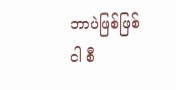ဘာပဲဖြစ်ဖြစ် ငါ စီ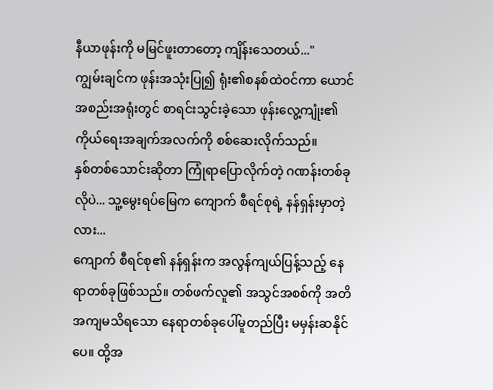နီယာဖုန်းကို မမြင်ဖူးတာတော့ ကျိန်းသေတယ်..."
ကျွမ်းချင်က ဖုန်းအသုံးပြု၍ ရုံး၏စနစ်ထဲဝင်ကာ ယောင်အစည်းအရုံးတွင် စာရင်းသွင်းခဲ့သော ဖုန်းလွေ့ကျုံး၏ ကိုယ်ရေးအချက်အလက်ကို စစ်ဆေးလိုက်သည်။
နှစ်တစ်သောင်းဆိုတာ ကြုံရာပြောလိုက်တဲ့ ဂဏန်းတစ်ခုလိုပဲ... သူ့မွေးရပ်မြေက ကျောက် စီရင်စုရဲ့ နန်ရှန်းမှာတဲ့လား...
ကျောက် စီရင်စု၏ နန်ရှန်းက အလွန်ကျယ်ပြန့်သည့် နေရာတစ်ခုဖြစ်သည်။ တစ်ဖက်လူ၏ အသွင်အစစ်ကို အတိအကျမသိရသော နေရာတစ်ခုပေါ်မူတည်ပြီး မမှန်းဆနိုင်ပေ။ ထို့အ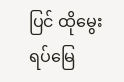ပြင် ထိုမွေးရပ်မြေ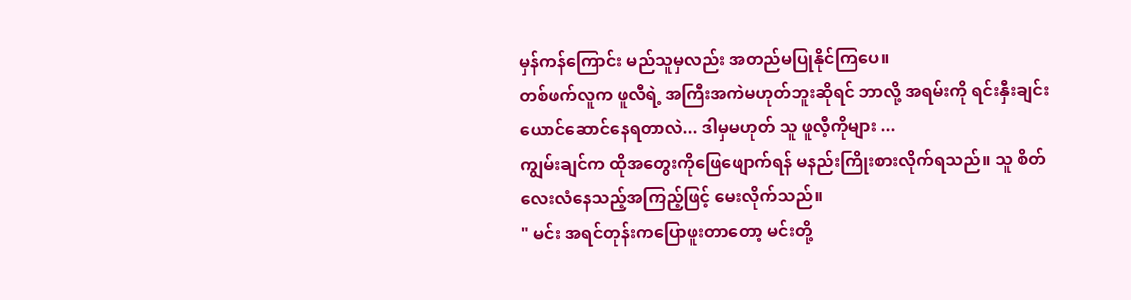မှန်ကန်ကြောင်း မည်သူမှလည်း အတည်မပြုနိုင်ကြပေ။
တစ်ဖက်လူက ဖူလီရဲ့ အကြီးအကဲမဟုတ်ဘူးဆိုရင် ဘာလို့ အရမ်းကို ရင်းနှီးချင်းယောင်ဆောင်နေရတာလဲ... ဒါမှမဟုတ် သူ ဖူလီ့ကိုများ ...
ကျွမ်းချင်က ထိုအတွေးကိုဖြေဖျောက်ရန် မနည်းကြိုးစားလိုက်ရသည်။ သူ စိတ်လေးလံနေသည့်အကြည့်ဖြင့် မေးလိုက်သည်။
" မင်း အရင်တုန်းကပြောဖူးတာတော့ မင်းတို့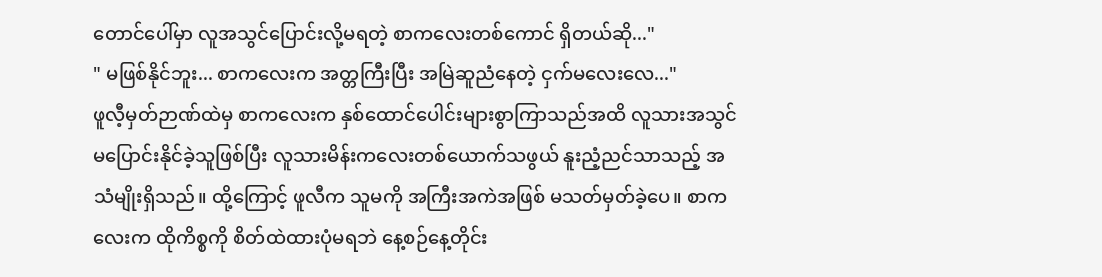တောင်ပေါ်မှာ လူအသွင်ပြောင်းလို့မရတဲ့ စာကလေးတစ်ကောင် ရှိတယ်ဆို..."
" မဖြစ်နိုင်ဘူး... စာကလေးက အတ္တကြီးပြီး အမြဲဆူညံနေတဲ့ ငှက်မလေးလေ..."
ဖူလီ့မှတ်ဉာဏ်ထဲမှ စာကလေးက နှစ်ထောင်ပေါင်းများစွာကြာသည်အထိ လူသားအသွင်မပြောင်းနိုင်ခဲ့သူဖြစ်ပြီး လူသားမိန်းကလေးတစ်ယောက်သဖွယ် နူးညံ့ညင်သာသည့် အသံမျိုးရှိသည်။ ထို့ကြောင့် ဖူလီက သူမကို အကြီးအကဲအဖြစ် မသတ်မှတ်ခဲ့ပေ။ စာကလေးက ထိုကိစ္စကို စိတ်ထဲထားပုံမရဘဲ နေ့စဉ်နေ့တိုင်း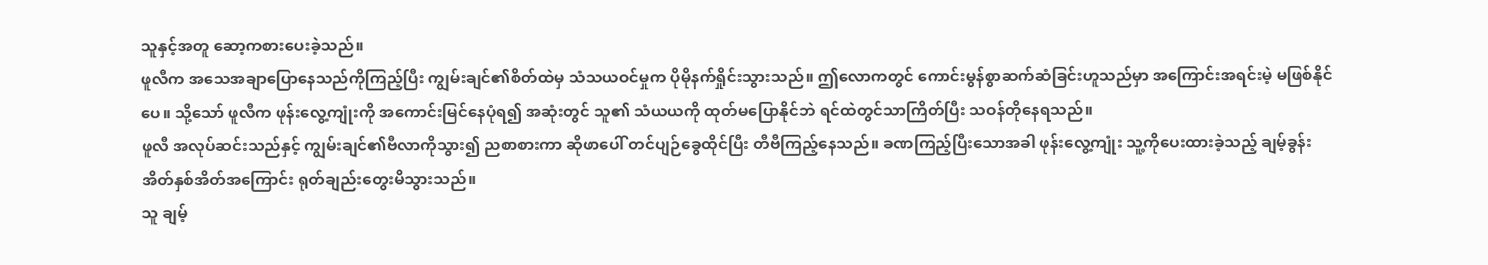သူနှင့်အတူ ဆော့ကစားပေးခဲ့သည်။
ဖူလီက အသေအချာပြောနေသည်ကိုကြည့်ပြီး ကျွမ်းချင်၏စိတ်ထဲမှ သံသယဝင်မှုက ပိုမိုနက်ရှိုင်းသွားသည်။ ဤလောကတွင် ကောင်းမွန်စွာဆက်ဆံခြင်းဟူသည်မှာ အကြောင်းအရင်းမဲ့ မဖြစ်နိုင်ပေ။ သို့သော် ဖူလီက ဖုန်းလွေ့ကျုံးကို အကောင်းမြင်နေပုံရ၍ အဆုံးတွင် သူ၏ သံယယကို ထုတ်မပြောနိုင်ဘဲ ရင်ထဲတွင်သာကြိတ်ပြီး သဝန်တိုနေရသည်။
ဖူလီ အလုပ်ဆင်းသည်နှင့် ကျွမ်းချင်၏ဗီလာကိုသွား၍ ညစာစားကာ ဆိုဖာပေါ် တင်ပျဉ်ခွေထိုင်ပြီး တီဗီကြည့်နေသည်။ ခဏကြည့်ပြီးသောအခါ ဖုန်းလွေ့ကျုံး သူ့ကိုပေးထားခဲ့သည့် ချမ့်ခွန်းအိတ်နှစ်အိတ်အကြောင်း ရုတ်ချည်းတွေးမိသွားသည်။
သူ ချမ့်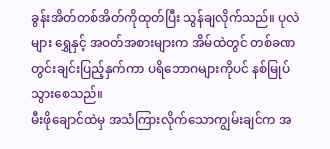ခွန်းအိတ်တစ်အိတ်ကိုထုတ်ပြီး သွန်ချလိုက်သည်။ ပုလဲများ ရွှေနှင့် အဝတ်အစားများက အိမ်ထဲတွင် တစ်ခဏတွင်းချင်းပြည့်နှက်ကာ ပရိဘောဂများကိုပင် နစ်မြုပ်သွားစေသည်။
မီးဖိုချောင်ထဲမှ အသံကြားလိုက်သောကျွမ်းချင်က အ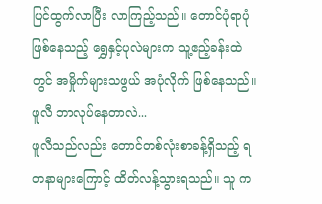ပြင်ထွက်လာပြီး လာကြည့်သည်။ တောင်ပုံရာပုံဖြစ်နေသည့် ရွှေနှင့်ပုလဲများက သူ့ဧည့်ခန်းထဲတွင် အမှိုက်များသဖွယ် အပုံလိုက် ဖြစ်နေသည်။
ဖူလီ ဘာလုပ်နေတာလဲ...
ဖူလီသည်လည်း တောင်တစ်လုံးစာခန့်ရှိသည့် ရတနာများကြောင့် ထိတ်လန့်သွားရသည်။ သူ က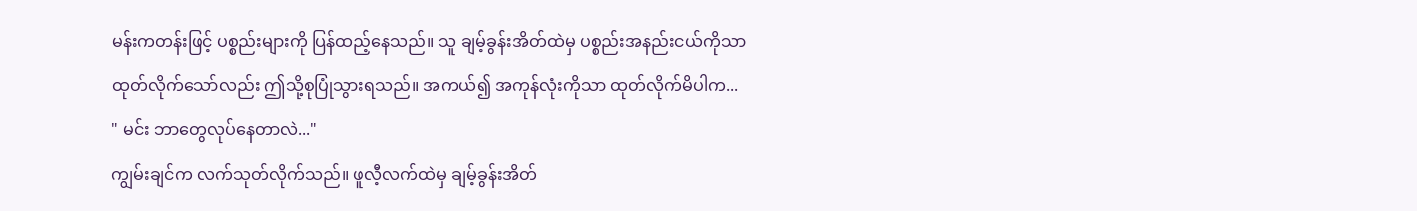မန်းကတန်းဖြင့် ပစ္စည်းများကို ပြန်ထည့်နေသည်။ သူ ချမ့်ခွန်းအိတ်ထဲမှ ပစ္စည်းအနည်းငယ်ကိုသာ ထုတ်လိုက်သော်လည်း ဤသို့စုပြုံသွားရသည်။ အကယ်၍ အကုန်လုံးကိုသာ ထုတ်လိုက်မိပါက...
" မင်း ဘာတွေလုပ်နေတာလဲ..."
ကျွမ်းချင်က လက်သုတ်လိုက်သည်။ ဖူလီ့လက်ထဲမှ ချမ့်ခွန်းအိတ်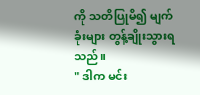ကို သတိပြုမိ၍ မျက်ခုံးများ တွန့်ချိုးသွားရသည်။
" ဒါက မင်း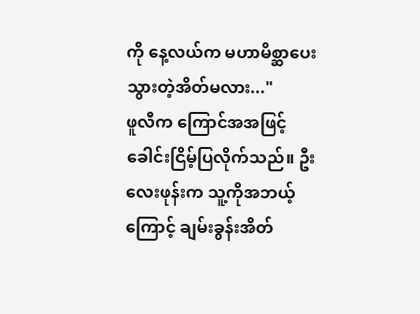ကို နေ့လယ်က မဟာမိစ္ဆာပေးသွားတဲ့အိတ်မလား..."
ဖူလီက ကြောင်အအဖြင့် ခေါင်းငြိမ့်ပြလိုက်သည်။ ဦးလေးဖုန်းက သူ့ကိုအဘယ့်ကြောင့် ချမ်းခွန်းအိတ်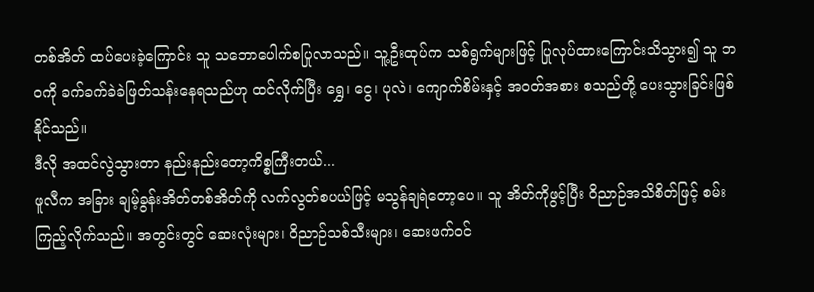တစ်အိတ် ထပ်ပေးခဲ့ကြောင်း သူ သဘောပေါက်စပြုလာသည်။ သူ့ဦးထုပ်က သစ်ရွက်များဖြင့် ပြုလုပ်ထားကြောင်းသိသွား၍ သူ ဘဝကို ခက်ခက်ခဲခဲဖြတ်သန်းနေရသည်ဟု ထင်လိုက်ပြီး ရွှေ၊ ငွေ၊ ပုလဲ၊ ကျောက်စိမ်းနှင့် အဝတ်အစား စသည်တို့ ပေးသွားခြင်းဖြစ်နိုင်သည်။
ဒီလို အထင်လွဲသွားတာ နည်းနည်းတော့ကိစ္စကြီးတယ်...
ဖူလီက အခြား ချမ့်ခွန်းအိတ်တစ်အိတ်ကို လက်လွတ်စပယ်ဖြင့် မသွန်ချရဲတော့ပေ။ သူ အိတ်ကိုဖွင့်ပြီး ဝိညာဉ်အသိစိတ်ဖြင့် စမ်းကြည့်လိုက်သည်။ အတွင်းတွင် ဆေးလုံးများ၊ ဝိညာဉ်သစ်သီးများ၊ ဆေးဖက်ဝင်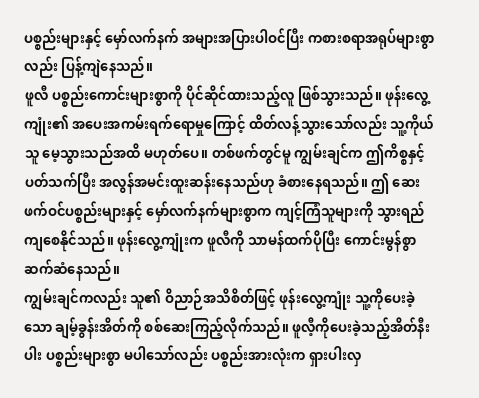ပစ္စည်းများနှင့် မှော်လက်နက် အများအပြားပါဝင်ပြီး ကစားစရာအရုပ်များစွာလည်း ပြန့်ကျဲနေသည်။
ဖူလီ ပစ္စည်းကောင်းများစွာကို ပိုင်ဆိုင်ထားသည့်လူ ဖြစ်သွားသည်။ ဖုန်းလွေ့ကျုံး၏ အပေးအကမ်းရက်ရောမှုကြောင့် ထိတ်လန့်သွားသော်လည်း သူ့ကိုယ်သူ မေ့သွားသည်အထိ မဟုတ်ပေ။ တစ်ဖက်တွင်မူ ကျွမ်းချင်က ဤကိစ္စနှင့်ပတ်သက်ပြီး အလွန်အမင်းထူးဆန်းနေသည်ဟု ခံစားနေရသည်။ ဤ ဆေးဖက်ဝင်ပစ္စည်းများနှင့် မှော်လက်နက်များစွာက ကျင့်ကြံသူများကို သွားရည်ကျစေနိုင်သည်။ ဖုန်းလွေ့ကျုံးက ဖူလီကို သာမန်ထက်ပိုပြီး ကောင်းမွန်စွာ ဆက်ဆံနေသည်။
ကျွမ်းချင်ကလည်း သူ၏ ဝိညာဉ်အသိစိတ်ဖြင့် ဖုန်းလွေ့ကျုံး သူ့ကိုပေးခဲ့သော ချမ့်ခွန်းအိတ်ကို စစ်ဆေးကြည့်လိုက်သည်။ ဖူလီ့ကိုပေးခဲ့သည့်အိတ်နီးပါး ပစ္စည်းများစွာ မပါသော်လည်း ပစ္စည်းအားလုံးက ရှားပါးလှ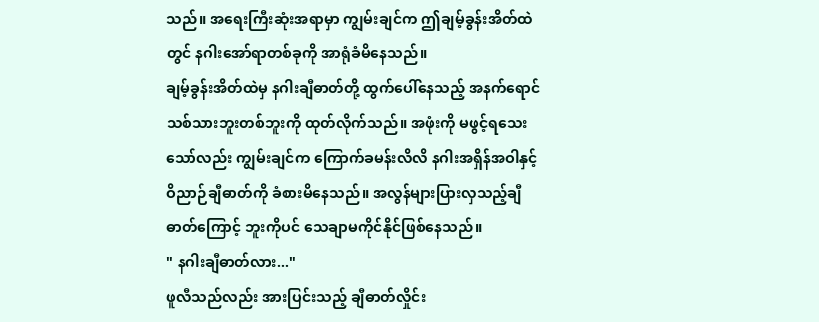သည်။ အရေးကြီးဆုံးအရာမှာ ကျွမ်းချင်က ဤချမ့်ခွန်းအိတ်ထဲတွင် နဂါးအော်ရာတစ်ခုကို အာရုံခံမိနေသည်။
ချမ့်ခွန်းအိတ်ထဲမှ နဂါးချီဓာတ်တို့ ထွက်ပေါ်နေသည့် အနက်ရောင်သစ်သားဘူးတစ်ဘူးကို ထုတ်လိုက်သည်။ အဖုံးကို မဖွင့်ရသေးသော်လည်း ကျွမ်းချင်က ကြောက်ခမန်းလိလိ နဂါးအရှိန်အဝါနှင့် ဝိညာဉ်ချီဓာတ်ကို ခံစားမိနေသည်။ အလွန်များပြားလှသည့်ချီဓာတ်ကြောင့် ဘူးကိုပင် သေချာမကိုင်နိုင်ဖြစ်နေသည်။
" နဂါးချီဓာတ်လား..."
ဖူလီသည်လည်း အားပြင်းသည့် ချီဓာတ်လှိုင်း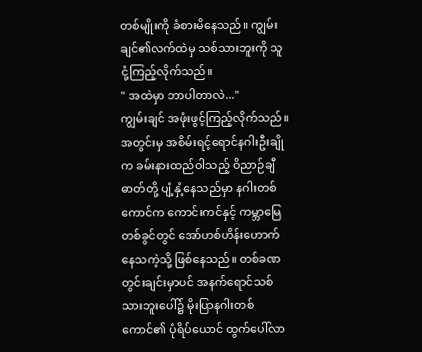တစ်မျိုးကို ခံစားမိနေသည်။ ကျွမ်းချင်၏လက်ထဲမှ သစ်သားဘူးကို သူ ငုံ့ကြည့်လိုက်သည်။
" အထဲမှာ ဘာပါတာလဲ..."
ကျွမ်းချင် အဖုံးဖွင့်ကြည့်လိုက်သည်။ အတွင်းမှ အစိမ်းရင့်ရောင်နဂါးဦးချိုက ခမ်းနားထည်ဝါသည့် ဝိညာဉ်ချီဓာတ်တို့ ပျံ့နှံ့နေသည်မှာ နဂါးတစ်ကောင်က ကောင်းကင်နှင့် ကမ္ဘာမြေတစ်ခွင်တွင် အော်ဟစ်ဟိန်းဟောက်နေသကဲ့သို့ ဖြစ်နေသည်။ တစ်ခဏတွင်းချင်းမှာပင် အနက်ရောင်သစ်သားဘူးပေါ်၌ မိုးပြာနဂါးတစ်ကောင်၏ ပုံရိပ်ယောင် ထွက်ပေါ်လာ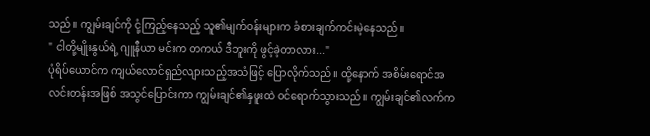သည်။ ကျွမ်းချင်ကို ငုံ့ကြည့်နေသည့် သူ၏မျက်ဝန်းများက ခံစားချက်ကင်းမဲ့နေသည်။
" ငါတို့မျိုးနွယ်ရဲ့ ဂျူနီယာ မင်းက တကယ် ဒီဘူးကို ဖွင့်ခဲ့တာလား..."
ပုံရိပ်ယောင်က ကျယ်လောင်ရှည်လျားသည့်အသံဖြင့် ပြောလိုက်သည်။ ထို့နောက် အစိမ်းရောင်အလင်းတန်းအဖြစ် အသွင်ပြောင်းကာ ကျွမ်းချင်၏နှဖူးထဲ ဝင်ရောက်သွားသည်။ ကျွမ်းချင်၏လက်က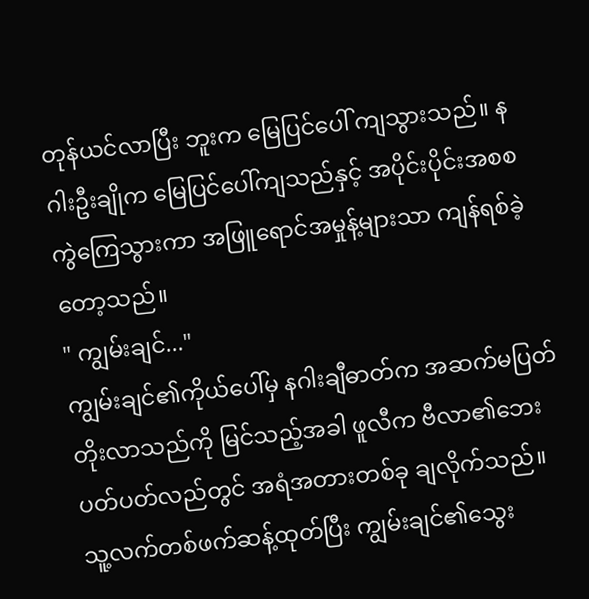တုန်ယင်လာပြီး ဘူးက မြေပြင်ပေါ် ကျသွားသည်။ နဂါးဦးချိုက မြေပြင်ပေါ်ကျသည်နှင့် အပိုင်းပိုင်းအစစ ကွဲကြေသွားကာ အဖြူရောင်အမှုန့်များသာ ကျန်ရစ်ခဲ့တော့သည်။
" ကျွမ်းချင်..."
ကျွမ်းချင်၏ကိုယ်ပေါ်မှ နဂါးချီဓာတ်က အဆက်မပြတ်တိုးလာသည်ကို မြင်သည့်အခါ ဖူလီက ဗီလာ၏ဘေးပတ်ပတ်လည်တွင် အရံအတားတစ်ခု ချလိုက်သည်။ သူ့လက်တစ်ဖက်ဆန့်ထုတ်ပြီး ကျွမ်းချင်၏သွေး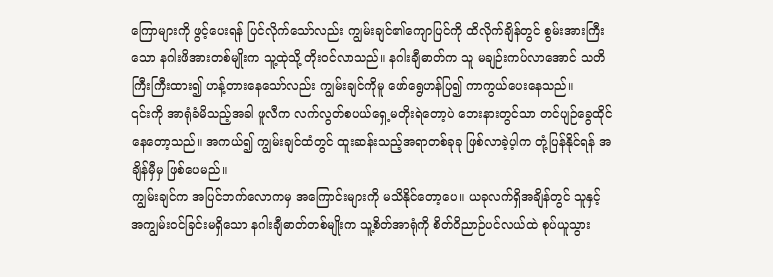ကြောများကို ဖွင့်ပေးရန် ပြင်လိုက်သော်လည်း ကျွမ်းချင်၏ကျောပြင်ကို ထိလိုက်ချိန်တွင် စွမ်းအားကြီးသော နဂါးဖိအားတစ်မျိုးက သူ့ထုဲသို့ တိုးဝင်လာသည်။ နဂါးချီဓာတ်က သူ မချဉ်းကပ်လာအောင် သတိကြီးကြီးထား၍ ဟန့်တားနေသော်လည်း ကျွမ်းချင်ကိုမူ ဖော်ရွေဟန်ပြ၍ ကာကွယ်ပေးနေသည်။
၎င်းကို အာရုံခံမိသည့်အခါ ဖူလီက လက်လွတ်စပယ်ရှေ့မတိုးရဲတော့ပဲ ဘေးနားတွင်သာ တင်ပျဉ်ခွေထိုင်နေတော့သည်။ အကယ်၍ ကျွမ်းချင်ထံတွင် ထူးဆန်းသည့်အရာတစ်ခုခု ဖြစ်လာခဲ့ပ့ါက တုံ့ပြန်နိုင်ရန် အချိန်မှီမှ ဖြစ်ပေမည်။
ကျွမ်းချင်က အပြင်ဘက်လောကမှ အကြောင်းများကို မသိနိုင်တော့ပေ။ ယခုလက်ရှိအချိန်တွင် သူနှင့် အကျွမ်းဝင်ခြင်းမရှိသော နဂါးချီဓာတ်တစ်မျိုးက သူ့စိတ်အာရုံကို စိတ်ဝိညာဉ်ပင်လယ်ထဲ စုပ်ယူသွား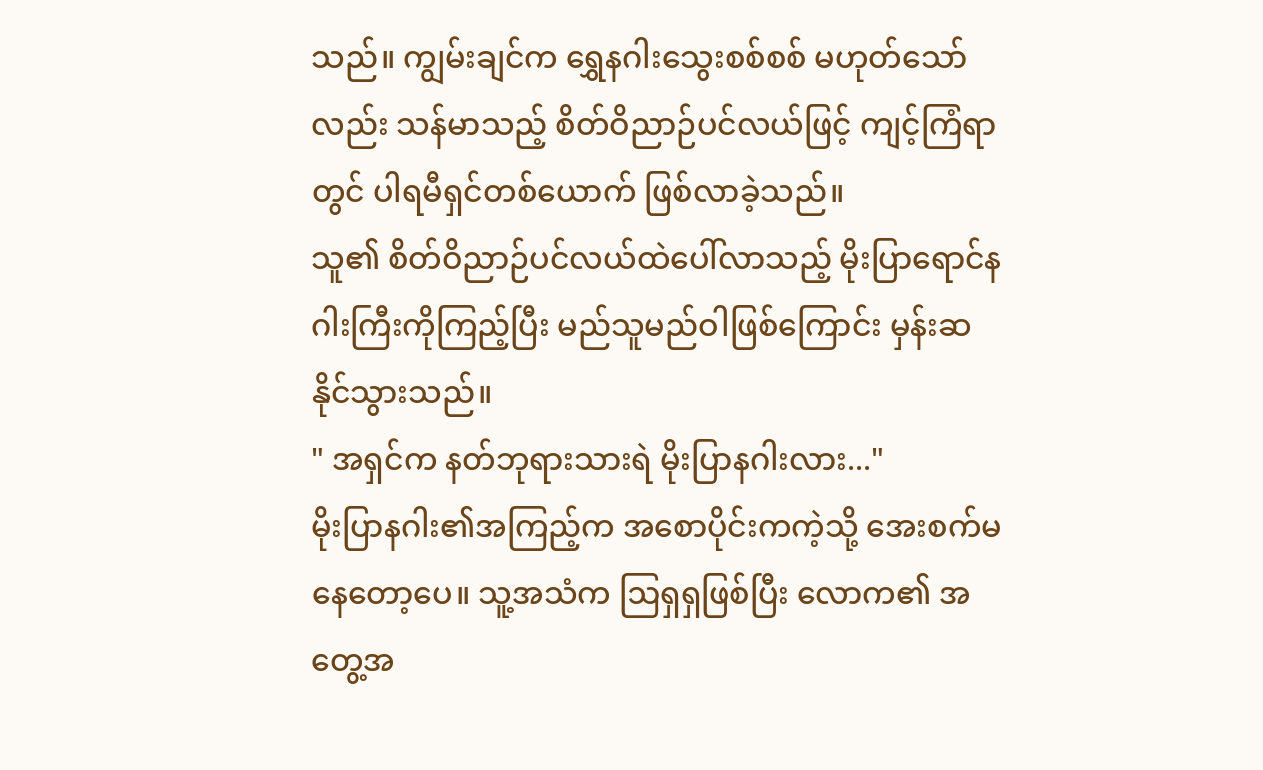သည်။ ကျွမ်းချင်က ရွှေနဂါးသွေးစစ်စစ် မဟုတ်သော်လည်း သန်မာသည့် စိတ်ဝိညာဉ်ပင်လယ်ဖြင့် ကျင့်ကြံရာတွင် ပါရမီရှင်တစ်ယောက် ဖြစ်လာခဲ့သည်။
သူ၏ စိတ်ဝိညာဉ်ပင်လယ်ထဲပေါ်လာသည့် မိုးပြာရောင်နဂါးကြီးကိုကြည့်ပြီး မည်သူမည်ဝါဖြစ်ကြောင်း မှန်းဆနိုင်သွားသည်။
" အရှင်က နတ်ဘုရားသားရဲ မိုးပြာနဂါးလား..."
မိုးပြာနဂါး၏အကြည့်က အစောပိုင်းကကဲ့သို့ အေးစက်မနေတော့ပေ။ သူ့အသံက ဩရှရှဖြစ်ပြီး လောက၏ အတွေ့အ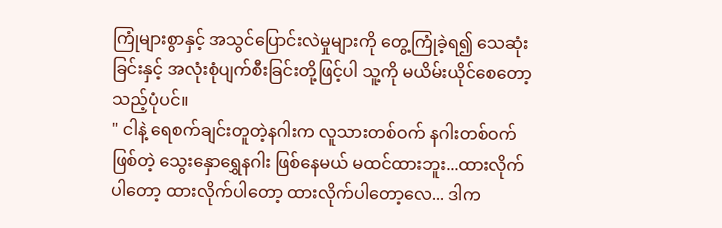ကြုံများစွာနှင့် အသွင်ပြောင်းလဲမှုများကို တွေ့ကြုံခဲ့ရ၍ သေဆုံးခြင်းနှင့် အလုံးစုံပျက်စီးခြင်းတို့ဖြင့်ပါ သူ့ကို မယိမ်းယိုင်စေတော့သည့်ပုံပင်။
" ငါနဲ့ ရေစက်ချင်းတူတဲ့နဂါးက လူသားတစ်ဝက် နဂါးတစ်ဝက်ဖြစ်တဲ့ သွေးနှောရွှေနဂါး ဖြစ်နေမယ် မထင်ထားဘူး...ထားလိုက်ပါတော့ ထားလိုက်ပါတော့ ထားလိုက်ပါတော့လေ... ဒါက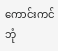ကောင်းကင်ဘုံ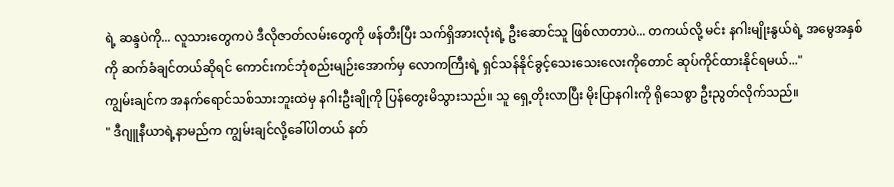ရဲ့ ဆန္ဒပဲကို... လူသားတွေကပဲ ဒီလိုဇာတ်လမ်းတွေကို ဖန်တီးပြီး သက်ရှိအားလုံးရဲ့ ဦးဆောင်သူ ဖြစ်လာတာပဲ... တကယ်လို့ မင်း နဂါးမျိုးနွယ်ရဲ့ အမွေအနှစ်ကို ဆက်ခံချင်တယ်ဆိုရင် ကောင်းကင်ဘုံစည်းမျဉ်းအောက်မှ လောကကြီးရဲ့ ရှင်သန်နိုင်ခွင့်သေးသေးလေးကိုတောင် ဆုပ်ကိုင်ထားနိုင်ရမယ်..."
ကျွမ်းချင်က အနက်ရောင်သစ်သားဘူးထဲမှ နဂါးဦးချိုကို ပြန်တွေးမိသွားသည်။ သူ ရှေ့တိုးလာပြီး မိုးပြာနဂါးကို ရိုသေစွာ ဦးညွတ်လိုက်သည်။
" ဒီဂျူနီယာရဲ့နာမည်က ကျွမ်းချင်လို့ခေါ်ပါတယ် နတ်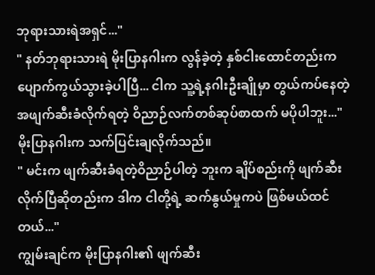ဘုရားသားရဲအရှင်..."
" နတ်ဘုရားသားရဲ မိုးပြာနဂါးက လွန်ခဲ့တဲ့ နှစ်ငါးထောင်တည်းက ပျောက်ကွယ်သွားခဲ့ပါပြီ... ငါက သူ့ရဲ့နဂါးဦးချိုမှာ တွယ်ကပ်နေတဲ့ အဖျက်ဆီးခံလိုက်ရတဲ့ ဝိညာဉ်လက်တစ်ဆုပ်စာထက် မပိုပါဘူး..."
မိုးပြာနဂါးက သက်ပြင်းချလိုက်သည်။
" မင်းက ဖျက်ဆီးခံရတဲ့ဝိညာဉ်ပါတဲ့ ဘူးက ချိပ်စည်းကို ဖျက်ဆီးလိုက်ပြီဆိုတည်းက ဒါက ငါတို့ရဲ့ ဆက်နွယ်မှုကပဲ ဖြစ်မယ်ထင်တယ်..."
ကျွမ်းချင်က မိုးပြာနဂါး၏ ဖျက်ဆီး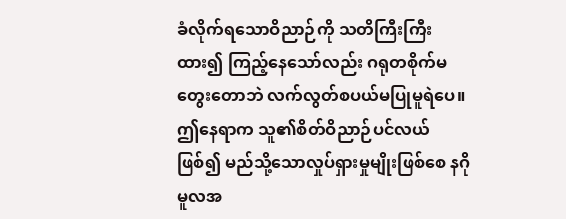ခံလိုက်ရသောဝိညာဉ်ကို သတိကြီးကြီးထား၍ ကြည့်နေသော်လည်း ဂရုတစိုက်မတွေးတောဘဲ လက်လွတ်စပယ်မပြုမူရဲပေ။ ဤနေရာက သူ၏စိတ်ဝိညာဉ်ပင်လယ်ဖြစ်၍ မည်သို့သောလှုပ်ရှားမှုမျိုးဖြစ်စေ နဂိုမူလအ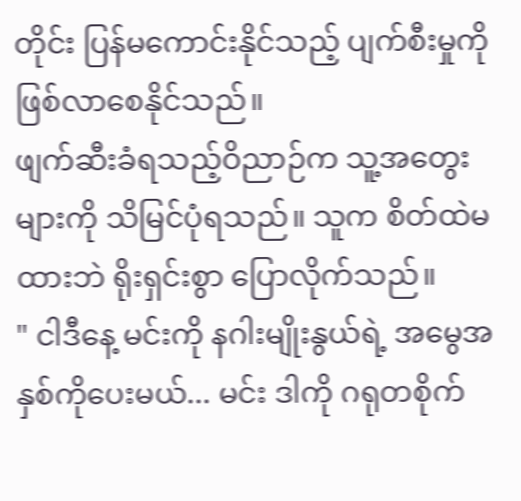တိုင်း ပြန်မကောင်းနိုင်သည့် ပျက်စီးမှုကို ဖြစ်လာစေနိုင်သည်။
ဖျက်ဆီးခံရသည့်ဝိညာဉ်က သူ့အတွေးများကို သိမြင်ပုံရသည်။ သူက စိတ်ထဲမထားဘဲ ရိုးရှင်းစွာ ပြောလိုက်သည်။
" ငါဒီနေ့ မင်းကို နဂါးမျိုးနွယ်ရဲ့ အမွေအနှစ်ကိုပေးမယ်... မင်း ဒါကို ဂရုတစိုက်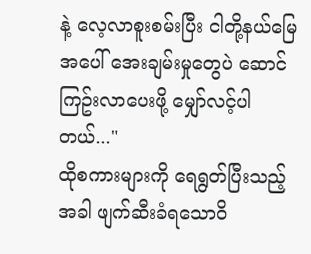နဲ့ လေ့လာစူးစမ်းပြီး ငါတို့နယ်မြေအပေါ် အေးချမ်းမှုတွေပဲ ဆောင်ကြဥ်းလာပေးဖို့ မျှော်လင့်ပါတယ်..."
ထိုစကားများကို ရေရွတ်ပြီးသည့်အခါ ဖျက်ဆီးခံရသောဝိ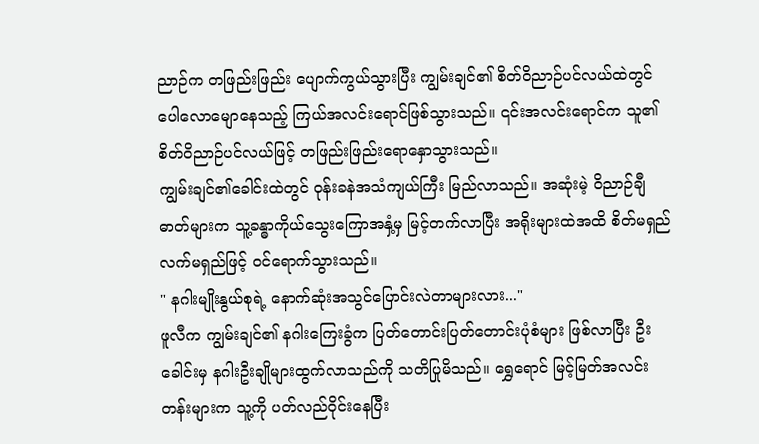ညာဉ်က တဖြည်းဖြည်း ပျောက်ကွယ်သွားပြီး ကျွမ်းချင်၏ စိတ်ဝိညာဉ်ပင်လယ်ထဲတွင် ပေါလောမျောနေသည့် ကြယ်အလင်းရောင်ဖြစ်သွားသည်။ ၎င်းအလင်းရောင်က သူ၏စိတ်ဝိညာဉ်ပင်လယ်ဖြင့် တဖြည်းဖြည်းရောနှောသွားသည်။
ကျွမ်းချင်၏ခေါင်းထဲတွင် ဝုန်းခနဲအသံကျယ်ကြီး မြည်လာသည်။ အဆုံးမဲ့ ဝိညာဉ်ချီဓာတ်များက သူ့ခန္ဓာကိုယ်သွေးကြောအနှံ့မှ မြင့်တက်လာပြီး အရိုးများထဲအထိ စိတ်မရှည်လက်မရှည်ဖြင့် ဝင်ရောက်သွားသည်။
" နဂါးမျိုးနွယ်စုရဲ့ နောက်ဆုံးအသွင်ပြောင်းလဲတာများလား..."
ဖူလီက ကျွမ်းချင်၏ နဂါးကြေးခွံက ပြတ်တောင်းပြတ်တောင်းပုံစံများ ဖြစ်လာပြီး ဦးခေါင်းမှ နဂါးဦးချိုများထွက်လာသည်ကို သတိပြုမိသည်။ ရွှေရောင် မြင့်မြတ်အလင်းတန်းများက သူ့ကို ပတ်လည်ဝိုင်းနေပြီး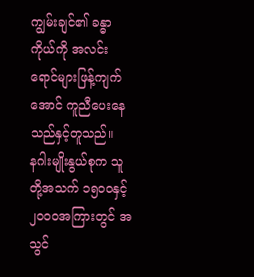ကျွမ်းချင်၏ ခန္ဓာကိုယ်ကို အလင်းရောင်များဖြန့်ကျက်အောင် ကူညီပေးနေသည်နှင့်တူသည်။
နဂါးမျိုးနွယ်စုက သူတို့အသက် ၁၅၀၀နှင့် ၂၀၀၀အကြားတွင် အသွင်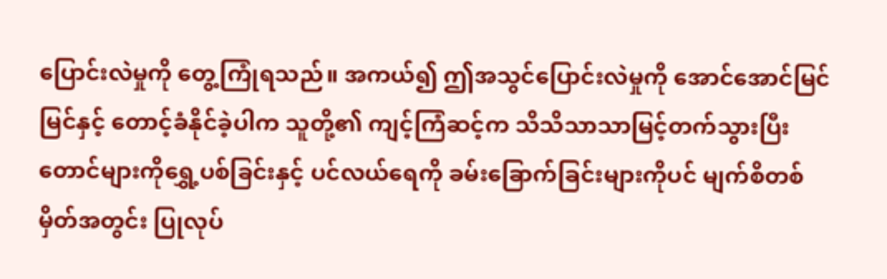ပြောင်းလဲမှုကို တွေ့ကြုံရသည်။ အကယ်၍ ဤအသွင်ပြောင်းလဲမှုကို အောင်အောင်မြင်မြင်နှင့် တောင့်ခံနိုင်ခဲ့ပါက သူတို့၏ ကျင့်ကြံဆင့်က သိသိသာသာမြင့်တက်သွားပြီး တောင်များကိုရွှေ့ပစ်ခြင်းနှင့် ပင်လယ်ရေကို ခမ်းခြောက်ခြင်းများကိုပင် မျက်စိတစ်မှိတ်အတွင်း ပြုလုပ်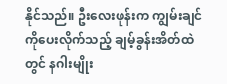နိုင်သည်။ ဦးလေးဖုန်းက ကျွမ်းချင်ကိုပေးလိုက်သည့် ချမ့်ခွန်းအိတ်ထဲတွင် နဂါးမျိုး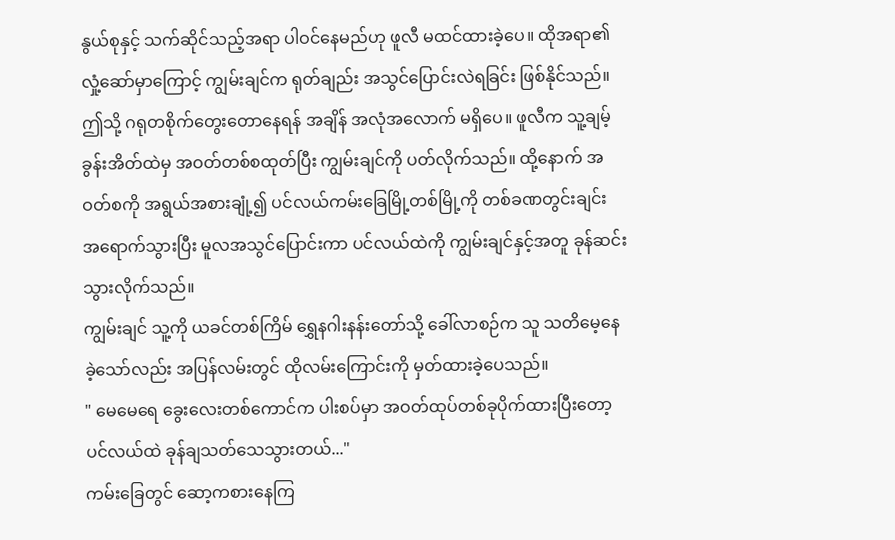နွယ်စုနှင့် သက်ဆိုင်သည့်အရာ ပါဝင်နေမည်ဟု ဖူလီ မထင်ထားခဲ့ပေ။ ထိုအရာ၏ လှုံ့ဆော်မှာကြောင့် ကျွမ်းချင်က ရုတ်ချည်း အသွင်ပြောင်းလဲရခြင်း ဖြစ်နိုင်သည်။
ဤသို့ ဂရုတစိုက်တွေးတောနေရန် အချိန် အလုံအလောက် မရှိပေ။ ဖူလီက သူ့ချမ့်ခွန်းအိတ်ထဲမှ အဝတ်တစ်စထုတ်ပြီး ကျွမ်းချင်ကို ပတ်လိုက်သည်။ ထို့နောက် အဝတ်စကို အရွယ်အစားချုံ့၍ ပင်လယ်ကမ်းခြေမြို့တစ်မြို့ကို တစ်ခဏတွင်းချင်း အရောက်သွားပြီး မူလအသွင်ပြောင်းကာ ပင်လယ်ထဲကို ကျွမ်းချင်နှင့်အတူ ခုန်ဆင်းသွားလိုက်သည်။
ကျွမ်းချင် သူ့ကို ယခင်တစ်ကြိမ် ရွှေနဂါးနန်းတော်သို့ ခေါ်လာစဉ်က သူ သတိမေ့နေခဲ့သော်လည်း အပြန်လမ်းတွင် ထိုလမ်းကြောင်းကို မှတ်ထားခဲ့ပေသည်။
" မေမေရေ ခွေးလေးတစ်ကောင်က ပါးစပ်မှာ အဝတ်ထုပ်တစ်ခုပိုက်ထားပြီးတော့ ပင်လယ်ထဲ ခုန်ချသတ်သေသွားတယ်..."
ကမ်းခြေတွင် ဆော့ကစားနေကြ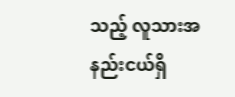သည့် လူသားအနည်းငယ်ရှိ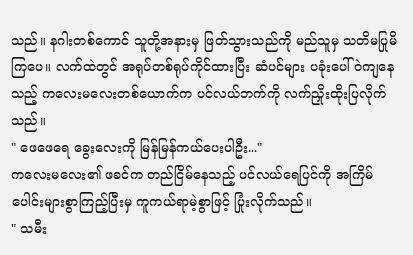သည်။ နဂါးတစ်ကောင် သူတို့အနားမှ ဖြတ်သွားသည်ကို မည်သူမှ သတိမပြုမိကြပေ။ လက်ထဲတွင် အရုပ်တစ်ရုပ်ကိုင်ထားပြီး ဆံပင်များ ပခုံးပေါ် ဝဲကျနေသည့် ကလေးမလေးတစ်ယောက်က ပင်လယ်ဘက်ကို လက်ညှိုးထိုးပြလိုက်သည်။
" ဖေဖေရေ ခွေးလေးကို မြန်မြန်ကယ်ပေးပါဦး..."
ကလေးမလေး၏ ဖခင်က တည်ငြိမ်နေသည့် ပင်လယ်ရေပြင်ကို အကြိမ်ပေါင်းများစွာကြည့်ပြီးမှ ကူကယ်ရာမဲ့စွာဖြင့် ပြုံးလိုက်သည်။
" သမီး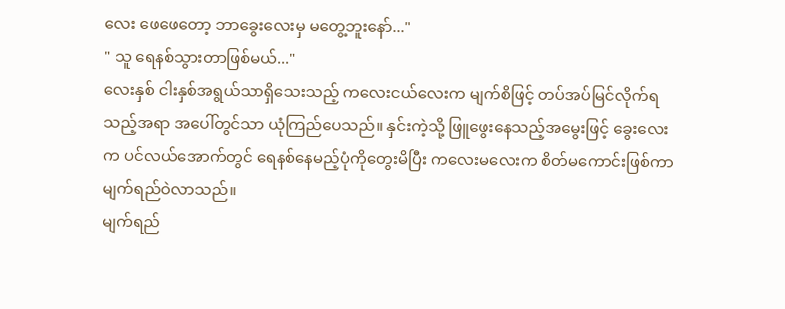လေး ဖေဖေတော့ ဘာခွေးလေးမှ မတွေ့ဘူးနော်..."
" သူ ရေနစ်သွားတာဖြစ်မယ်..."
လေးနှစ် ငါးနှစ်အရွယ်သာရှိသေးသည့် ကလေးငယ်လေးက မျက်စိဖြင့် တပ်အပ်မြင်လိုက်ရသည့်အရာ အပေါ်တွင်သာ ယုံကြည်ပေသည်။ နှင်းကဲ့သို့ ဖြူဖွေးနေသည့်အမွေးဖြင့် ခွေးလေးက ပင်လယ်အောက်တွင် ရေနစ်နေမည့်ပုံကိုတွေးမိပြီး ကလေးမလေးက စိတ်မကောင်းဖြစ်ကာ မျက်ရည်ဝဲလာသည်။
မျက်ရည်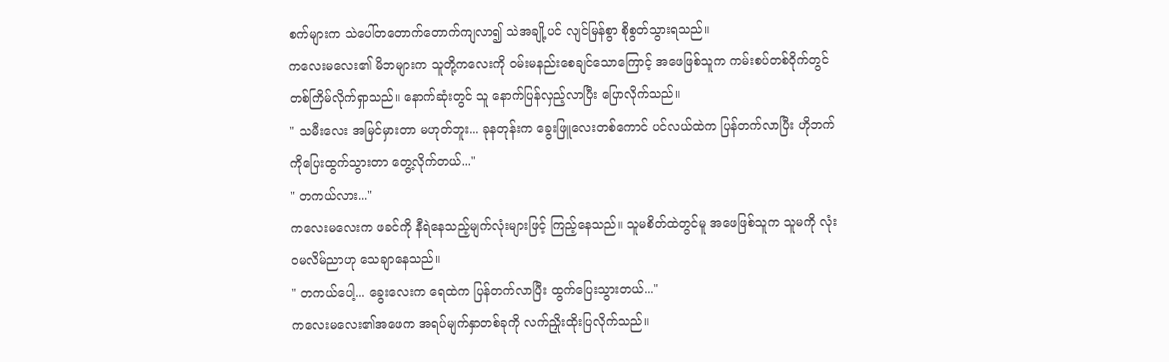စက်များက သဲပေါ်တတောက်တောက်ကျလာ၍ သဲအချို့ပင် လျင်မြန်စွာ စိုစွတ်သွားရသည်။
ကလေးမလေး၏ မိဘများက သူတို့ကလေးကို ဝမ်းမနည်းစေချင်သောကြောင့် အဖေဖြစ်သူက ကမ်းစပ်တစ်ဝိုက်တွင် တစ်ကြိမ်လိုက်ရှာသည်။ နောက်ဆုံးတွင် သူ နောက်ပြန်လှည့်လာပြီး ပြောလိုက်သည်။
" သမီးလေး အမြင်မှားတာ မဟုတ်ဘူး... ခုနတုန်းက ခွေးဖြူလေးတစ်ကောင် ပင်လယ်ထဲက ပြန်တက်လာပြီး ဟိုဘက်ကိုပြေးထွက်သွားတာ တွေ့လိုက်တယ်..."
" တကယ်လား..."
ကလေးမလေးက ဖခင်ကို နီရဲနေသည့်မျက်လုံးများဖြင့် ကြည့်နေသည်။ သူမစိတ်ထဲတွင်မူ အဖေဖြစ်သူက သူမကို လုံးဝမလိမ်ညာဟု သေချာနေသည်။
" တကယ်ပေါ့... ခွေးလေးက ရေထဲက ပြန်တက်လာပြီး ထွက်ပြေးသွားတယ်..."
ကလေးမလေး၏အဖေက အရပ်မျက်နှာတစ်ခုကို လက်ညှိုးထိုးပြလိုက်သည်။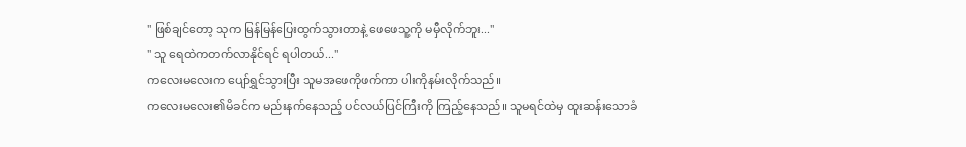" ဖြစ်ချင်တော့ သုက မြန်မြန်ပြေးထွက်သွားတာနဲ့ ဖေဖေသူ့ကို မမှီလိုက်ဘူး..."
" သူ ရေထဲကတက်လာနိုင်ရင် ရပါတယ်..."
ကလေးမလေးက ပျော်ရွှင်သွားပြီး သူမအဖေကိုဖက်ကာ ပါးကိုနမ်းလိုက်သည်။
ကလေးမလေး၏မိခင်က မည်းနက်နေသည့် ပင်လယ်ပြင်ကြီးကို ကြည့်နေသည်။ သူမရင်ထဲမှ ထူးဆန်းသောခံ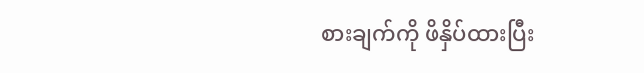စားချက်ကို ဖိနှိပ်ထားပြီး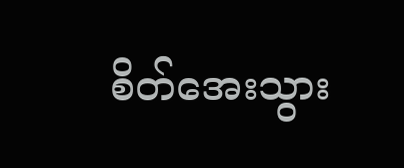စိတ်အေးသွား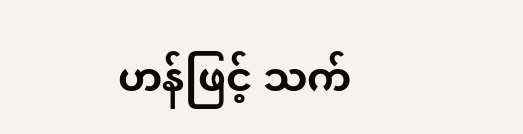ဟန်ဖြင့် သက်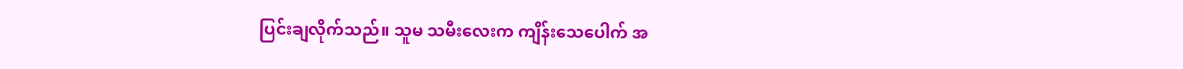ပြင်းချလိုက်သည်။ သူမ သမီးလေးက ကျိန်းသေပေါက် အ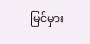မြင်မှား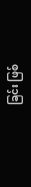ခြင်း ဖြစ်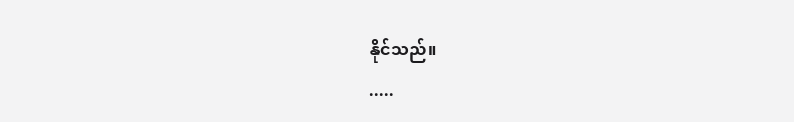နိုင်သည်။
.....